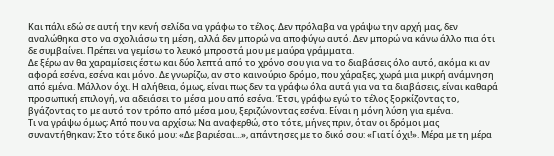Και πάλι εδώ σε αυτή την κενή σελίδα να γράφω το τέλος. Δεν πρόλαβα να γράψω την αρχή μας, δεν αναλώθηκα στο να σχολιάσω τη μέση, αλλά δεν μπορώ να αποφύγω αυτό. Δεν μπορώ να κάνω άλλο πια ότι δε συμβαίνει. Πρέπει να γεμίσω το λευκό μπροστά μου με μαύρα γράμματα.
Δε ξέρω αν θα χαραμίσεις έστω και δύο λεπτά από το χρόνο σου για να το διαβάσεις όλο αυτό, ακόμα κι αν αφορά εσένα, εσένα και μόνο. Δε γνωρίζω, αν στο καινούριο δρόμο, που χάραξες, χωρά μια μικρή ανάμνηση από εμένα. Μάλλον όχι. Η αλήθεια, όμως, είναι πως δεν τα γράφω όλα αυτά για να τα διαβάσεις, είναι καθαρά προσωπική επιλογή, να αδειάσει το μέσα μου από εσένα. Έτσι, γράφω εγώ το τέλος ξορκίζοντας το, βγάζοντας το με αυτό τον τρόπο από μέσα μου, ξεριζώνοντας εσένα. Είναι η μόνη λύση για εμένα.
Τι να γράψω όμως; Από που να αρχίσω; Να αναφερθώ, στο τότε, μήνες πριν, όταν οι δρόμοι μας συναντήθηκαν; Στο τότε δικό μου: «Δε βαριέσαι...», απάντησες με το δικό σου: «Γιατί όχι!». Μέρα με τη μέρα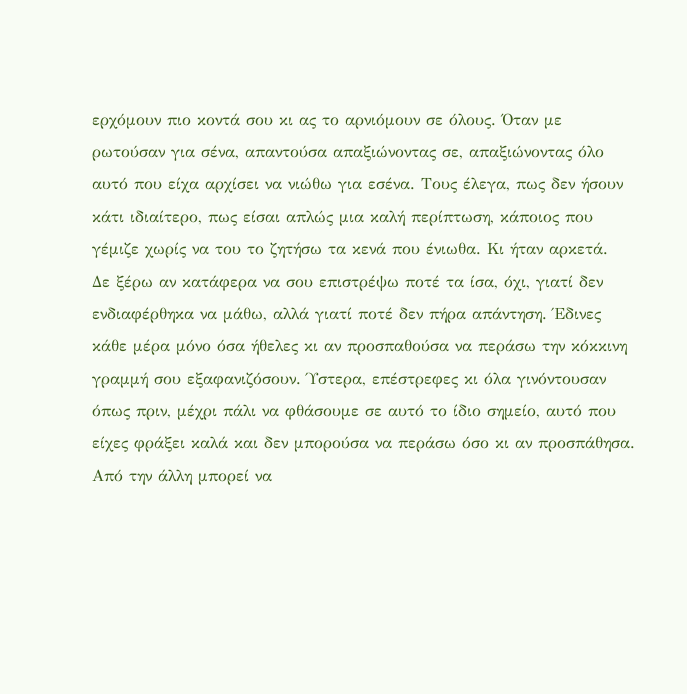ερχόμουν πιο κοντά σου κι ας το αρνιόμουν σε όλους. Όταν με ρωτούσαν για σένα, απαντούσα απαξιώνοντας σε, απαξιώνοντας όλο αυτό που είχα αρχίσει να νιώθω για εσένα. Τους έλεγα, πως δεν ήσουν κάτι ιδιαίτερο, πως είσαι απλώς μια καλή περίπτωση, κάποιος που γέμιζε χωρίς να του το ζητήσω τα κενά που ένιωθα. Κι ήταν αρκετά.
Δε ξέρω αν κατάφερα να σου επιστρέψω ποτέ τα ίσα, όχι, γιατί δεν ενδιαφέρθηκα να μάθω, αλλά γιατί ποτέ δεν πήρα απάντηση. Έδινες κάθε μέρα μόνο όσα ήθελες κι αν προσπαθούσα να περάσω την κόκκινη γραμμή σου εξαφανιζόσουν. Ύστερα, επέστρεφες κι όλα γινόντουσαν όπως πριν, μέχρι πάλι να φθάσουμε σε αυτό το ίδιο σημείο, αυτό που είχες φράξει καλά και δεν μπορούσα να περάσω όσο κι αν προσπάθησα.
Από την άλλη μπορεί να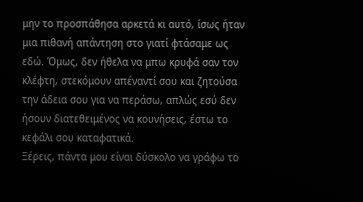μην το προσπάθησα αρκετά κι αυτό, ίσως ήταν μια πιθανή απάντηση στο γιατί φτάσαμε ως εδώ. Όμως, δεν ήθελα να μπω κρυφά σαν τον κλέφτη, στεκόμουν απέναντί σου και ζητούσα την άδεια σου για να περάσω, απλώς εσύ δεν ήσουν διατεθειμένος να κουνήσεις, έστω το κεφάλι σου καταφατικά.
Ξέρεις, πάντα μου είναι δύσκολο να γράφω το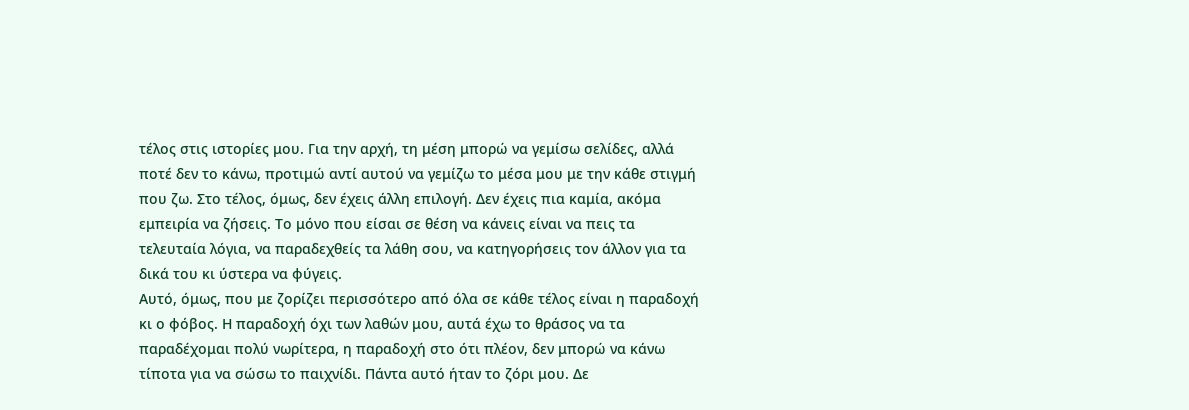τέλος στις ιστορίες μου. Για την αρχή, τη μέση μπορώ να γεμίσω σελίδες, αλλά ποτέ δεν το κάνω, προτιμώ αντί αυτού να γεμίζω το μέσα μου με την κάθε στιγμή που ζω. Στο τέλος, όμως, δεν έχεις άλλη επιλογή. Δεν έχεις πια καμία, ακόμα εμπειρία να ζήσεις. Το μόνο που είσαι σε θέση να κάνεις είναι να πεις τα τελευταία λόγια, να παραδεχθείς τα λάθη σου, να κατηγορήσεις τον άλλον για τα δικά του κι ύστερα να φύγεις.
Αυτό, όμως, που με ζορίζει περισσότερο από όλα σε κάθε τέλος είναι η παραδοχή κι ο φόβος. Η παραδοχή όχι των λαθών μου, αυτά έχω το θράσος να τα παραδέχομαι πολύ νωρίτερα, η παραδοχή στο ότι πλέον, δεν μπορώ να κάνω τίποτα για να σώσω το παιχνίδι. Πάντα αυτό ήταν το ζόρι μου. Δε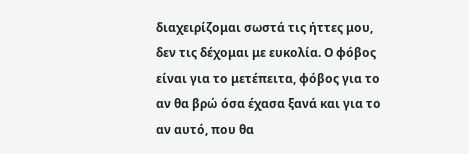διαχειρίζομαι σωστά τις ήττες μου, δεν τις δέχομαι με ευκολία. Ο φόβος είναι για το μετέπειτα, φόβος για το αν θα βρώ όσα έχασα ξανά και για το αν αυτό, που θα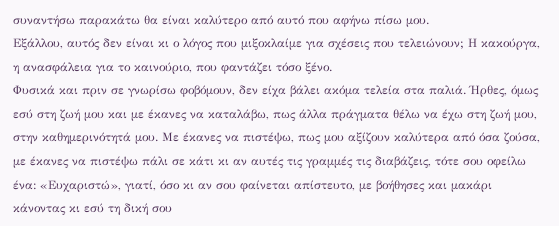συναντήσω παρακάτω θα είναι καλύτερο από αυτό που αφήνω πίσω μου.
Εξάλλου, αυτός δεν είναι κι ο λόγος που μιξοκλαίμε για σχέσεις που τελειώνουν; Η κακούργα, η ανασφάλεια για το καινούριο, που φαντάζει τόσο ξένο.
Φυσικά και πριν σε γνωρίσω φοβόμουν, δεν είχα βάλει ακόμα τελεία στα παλιά. Ήρθες, όμως εσύ στη ζωή μου και με έκανες να καταλάβω, πως άλλα πράγματα θέλω να έχω στη ζωή μου, στην καθημερινότητά μου. Με έκανες να πιστέψω, πως μου αξίζουν καλύτερα από όσα ζούσα, με έκανες να πιστέψω πάλι σε κάτι κι αν αυτές τις γραμμές τις διαβάζεις, τότε σου οφείλω ένα: «Ευχαριστώ», γιατί, όσο κι αν σου φαίνεται απίστευτο, με βοήθησες και μακάρι κάνοντας κι εσύ τη δική σου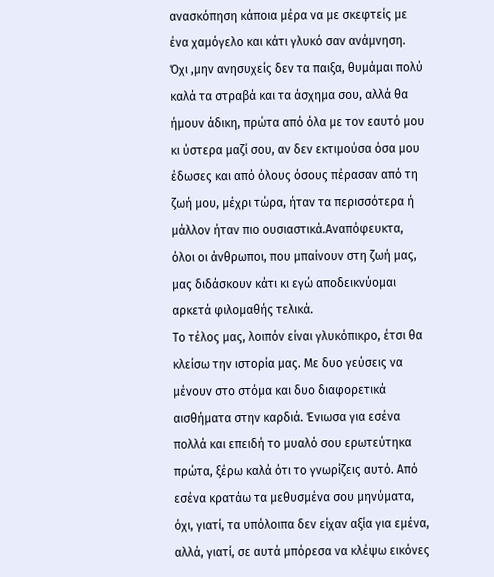ανασκόπηση κάποια μέρα να με σκεφτείς με ένα χαμόγελο και κάτι γλυκό σαν ανάμνηση.
Όχι ,μην ανησυχείς δεν τα παιξα, θυμάμαι πολύ καλά τα στραβά και τα άσχημα σου, αλλά θα ήμουν άδικη, πρώτα από όλα με τον εαυτό μου κι ύστερα μαζί σου, αν δεν εκτιμούσα όσα μου έδωσες και από όλους όσους πέρασαν από τη ζωή μου, μέχρι τώρα, ήταν τα περισσότερα ή μάλλον ήταν πιο ουσιαστικά.Αναπόφευκτα, όλοι οι άνθρωποι, που μπαίνουν στη ζωή μας, μας διδάσκουν κάτι κι εγώ αποδεικνύομαι αρκετά φιλομαθής τελικά.
Το τέλος μας, λοιπόν είναι γλυκόπικρο, έτσι θα κλείσω την ιστορία μας. Με δυο γεύσεις να μένουν στο στόμα και δυο διαφορετικά αισθήματα στην καρδιά. Ένιωσα για εσένα πολλά και επειδή το μυαλό σου ερωτεύτηκα πρώτα, ξέρω καλά ότι το γνωρίζεις αυτό. Από εσένα κρατάω τα μεθυσμένα σου μηνύματα, όχι, γιατί, τα υπόλοιπα δεν είχαν αξία για εμένα, αλλά, γιατί, σε αυτά μπόρεσα να κλέψω εικόνες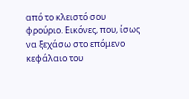από το κλειστό σου φρούριο. Εικόνες, που, ίσως να ξεχάσω στο επόμενο κεφάλαιο του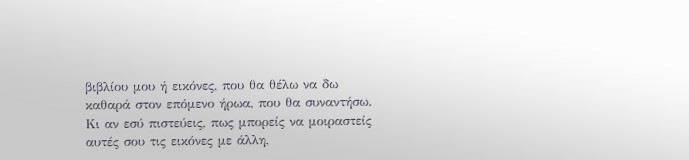βιβλίου μου ή εικόνες, που θα θέλω να δω καθαρά στον επόμενο ήρωα, που θα συναντήσω. Κι αν εσύ πιστεύεις, πως μπορείς να μοιραστείς αυτές σου τις εικόνες με άλλη,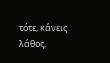τότε, κάνεις λάθος,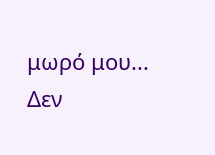μωρό μου...
Δεν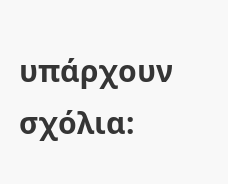υπάρχουν σχόλια: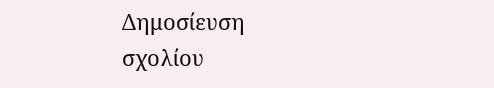Δημοσίευση σχολίου